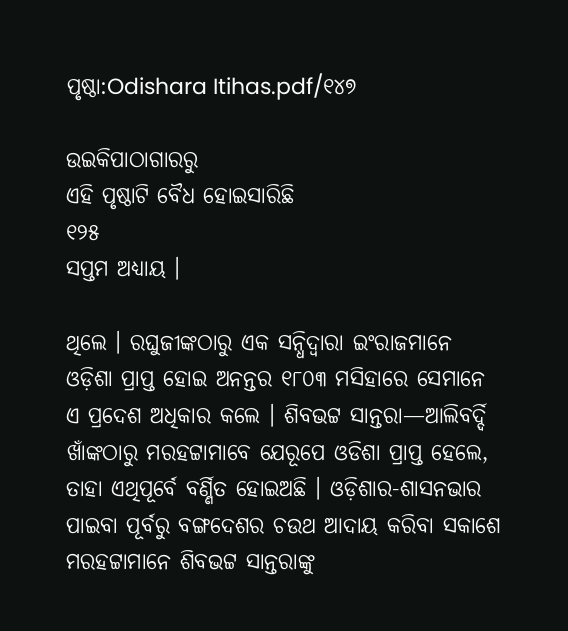ପୃଷ୍ଠା:Odishara Itihas.pdf/୧୪୭

ଉଇକିପାଠାଗାର‌ରୁ
ଏହି ପୃଷ୍ଠାଟି ବୈଧ ହୋଇସାରିଛି
୧୨୫
ସପ୍ତମ ଅଧ୍ୟାୟ ।

ଥିଲେ । ରଘୁଜୀଙ୍କଠାରୁ ଏକ ସନ୍ଧିଦ୍ୱାରା ଇଂରାଜମାନେ ଓଡ଼ିଶା ପ୍ରାପ୍ତ ହୋଇ ଅନନ୍ତର ୧୮୦୩ ମସିହାରେ ସେମାନେ ଏ ପ୍ରଦେଶ ଅଧିକାର କଲେ । ଶିବଭଟ୍ଟ ସାନ୍ତରା—ଆଲିବର୍ଦ୍ଦି ଖାଁଙ୍କଠାରୁ ମରହଟ୍ଟାମାବେ ଯେରୂପେ ଓଡିଶା ପ୍ରାପ୍ତ ହେଲେ, ତାହା ଏଥିପୂର୍ବେ ବର୍ଣ୍ଣିତ ହୋଇଅଛି । ଓଡ଼ିଶାର-ଶାସନଭାର ପାଇବା ପୂର୍ବରୁ ବଙ୍ଗଦେଶର ଚଉଥ ଆଦାୟ କରିବା ସକାଶେ ମରହଟ୍ଟାମାନେ ଶିବଭଟ୍ଟ ସାନ୍ତରାଙ୍କୁ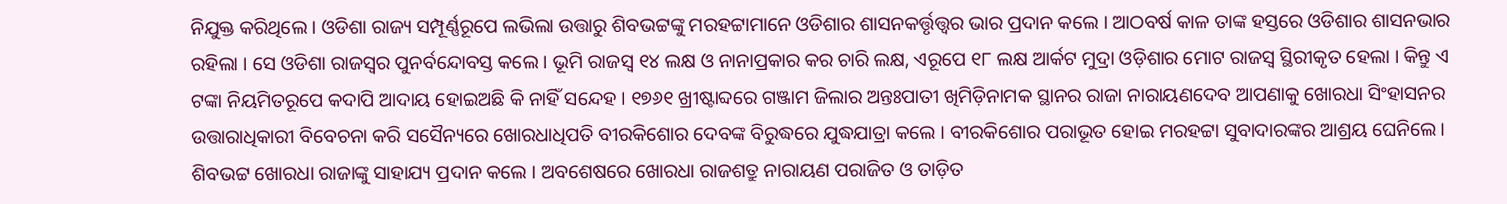ନିଯୁକ୍ତ କରିଥିଲେ । ଓଡିଶା ରାଜ୍ୟ ସମ୍ପୂର୍ଣ୍ଣରୂପେ ଲଭିଲା ଉତ୍ତାରୁ ଶିବଭଟ୍ଟଙ୍କୁ ମରହଟ୍ଟାମାନେ ଓଡିଶାର ଶାସନକର୍ତ୍ତୃତ୍ତ୍ୱର ଭାର ପ୍ରଦାନ କଲେ । ଆଠବର୍ଷ କାଳ ତାଙ୍କ ହସ୍ତରେ ଓଡିଶାର ଶାସନଭାର ରହିଲା । ସେ ଓଡିଶା ରାଜସ୍ୱର ପୁନର୍ବନ୍ଦୋବସ୍ତ କଲେ । ଭୂମି ରାଜସ୍ୱ ୧୪ ଲକ୍ଷ ଓ ନାନାପ୍ରକାର କର ଚାରି ଲକ୍ଷ, ଏରୂପେ ୧୮ ଲକ୍ଷ ଆର୍କଟ ମୁଦ୍ରା ଓଡ଼ିଶାର ମୋଟ ରାଜସ୍ୱ ସ୍ଥିରୀକୃତ ହେଲା । କିନ୍ତୁ ଏ ଟଙ୍କା ନିୟମିତରୂପେ କଦାପି ଆଦାୟ ହୋଇଅଛି କି ନାହିଁ ସନ୍ଦେହ । ୧୭୬୧ ଖ୍ରୀଷ୍ଟାବ୍ଦରେ ଗଞ୍ଜାମ ଜିଲାର ଅନ୍ତଃପାତୀ ଖିମିଡ଼ିନାମକ ସ୍ଥାନର ରାଜା ନାରାୟଣଦେବ ଆପଣାକୁ ଖୋରଧା ସିଂହାସନର ଉତ୍ତାରାଧିକାରୀ ବିବେଚନା କରି ସସୈନ୍ୟରେ ଖୋରଧାଧିପତି ବୀରକିଶୋର ଦେବଙ୍କ ବିରୁଦ୍ଧରେ ଯୁଦ୍ଧଯାତ୍ରା କଲେ । ବୀରକିଶୋର ପରାଭୂତ ହୋଇ ମରହଟ୍ଟା ସୁବାଦାରଙ୍କର ଆଶ୍ରୟ ଘେନିଲେ । ଶିବଭଟ୍ଟ ଖୋରଧା ରାଜାଙ୍କୁ ସାହାଯ୍ୟ ପ୍ରଦାନ କଲେ । ଅବଶେଷରେ ଖୋରଧା ରାଜଶତ୍ରୁ ନାରାୟଣ ପରାଜିତ ଓ ତାଡ଼ିତ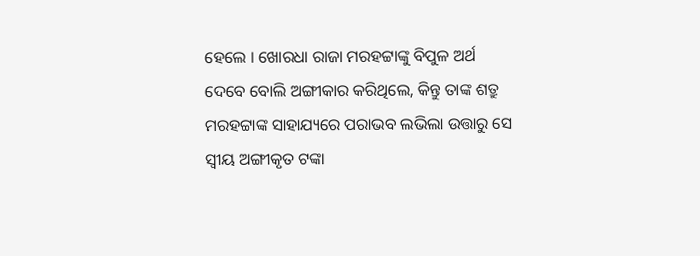ହେଲେ । ଖୋରଧା ରାଜା ମରହଟ୍ଟାଙ୍କୁ ବିପୁଳ ଅର୍ଥ ଦେବେ ବୋଲି ଅଙ୍ଗୀକାର କରିଥିଲେ, କିନ୍ତୁ ତାଙ୍କ ଶତ୍ରୁ ମରହଟ୍ଟାଙ୍କ ସାହାଯ୍ୟରେ ପରାଭବ ଲଭିଲା ଉତ୍ତାରୁ ସେ ସ୍ୱୀୟ ଅଙ୍ଗୀକୃତ ଟଙ୍କା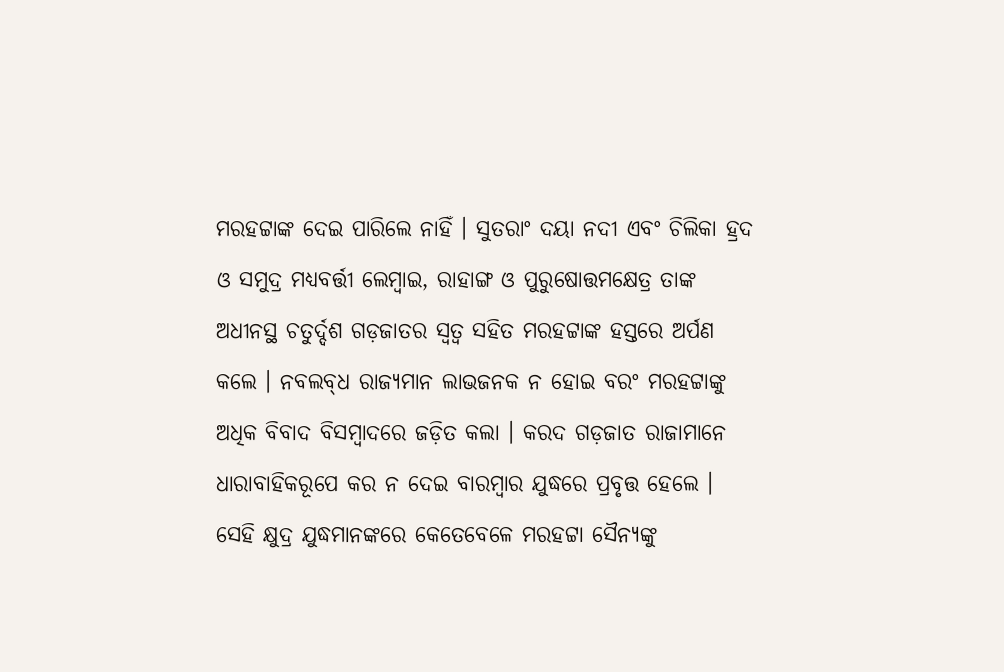ମରହଟ୍ଟାଙ୍କ ଦେଇ ପାରିଲେ ନାହିଁ । ସୁତରାଂ ଦୟା ନଦୀ ଏବଂ ଚିଲିକା ହ୍ରଦ ଓ ସମୁଦ୍ର ମଧ୍ୟବର୍ତ୍ତୀ ଲେମ୍ବାଇ, ରାହାଙ୍ଗ ଓ ପୁରୁଷୋତ୍ତମକ୍ଷେତ୍ର ତାଙ୍କ ଅଧୀନସ୍ଥ ଚତୁର୍ଦ୍ଦଶ ଗଡ଼ଜାତର ସ୍ୱତ୍ୱ ସହିତ ମରହଟ୍ଟାଙ୍କ ହସ୍ତରେ ଅର୍ପଣ କଲେ । ନବଲବ୍‌ଧ ରାଜ୍ୟମାନ ଲାଭଜନକ ନ ହୋଇ ବରଂ ମରହଟ୍ଟାଙ୍କୁ ଅଧିକ ବିବାଦ ବିସମ୍ବାଦରେ ଜଡ଼ିତ କଲା । କରଦ ଗଡ଼ଜାତ ରାଜାମାନେ ଧାରାବାହିକରୂପେ କର ନ ଦେଇ ବାରମ୍ବାର ଯୁଦ୍ଧରେ ପ୍ରବୃତ୍ତ ହେଲେ । ସେହି କ୍ଷୁଦ୍ର ଯୁଦ୍ଧମାନଙ୍କରେ କେତେବେଳେ ମରହଟ୍ଟା ସୈନ୍ୟଙ୍କୁ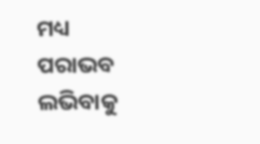ମଧ୍ୟ ପରାଭବ ଲଭିବାକୁ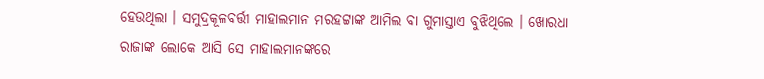ହେଉଥିଲା । ସମୁଦ୍ରକୂଳବର୍ତ୍ତୀ ମାହାଲମାନ ମରହଟ୍ଟାଙ୍କ ଆମିଲ ବା ଗୁମାସ୍ତାଏ ବୁଝିଥିଲେ । ଖୋରଧା ରାଜାଙ୍କ ଲୋକେ ଆସି ସେ ମାହାଲମାନଙ୍କରେ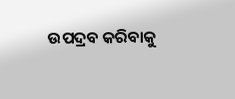ଉପଦ୍ରବ କରିବାକୁ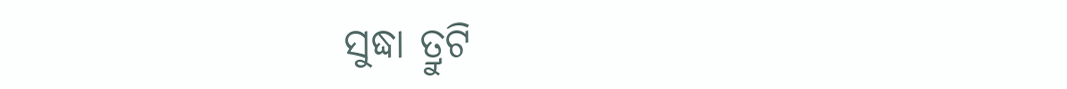ସୁଦ୍ଧା ତ୍ରୁଟି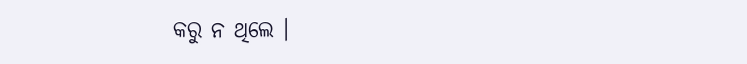କରୁ ନ ଥିଲେ ।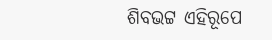ଶିବଭଟ୍ଟ ଏହିରୂପେ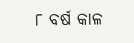୮ ବର୍ଷ କାଳ